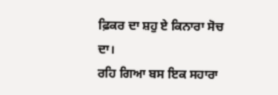ਫ਼ਿਕਰ ਦਾ ਸ਼ਹੁ ਏ ਕਿਨਾਰਾ ਸੋਚ ਦਾ।
ਰਹਿ ਗਿਆ ਬਸ ਇਕ ਸਹਾਰਾ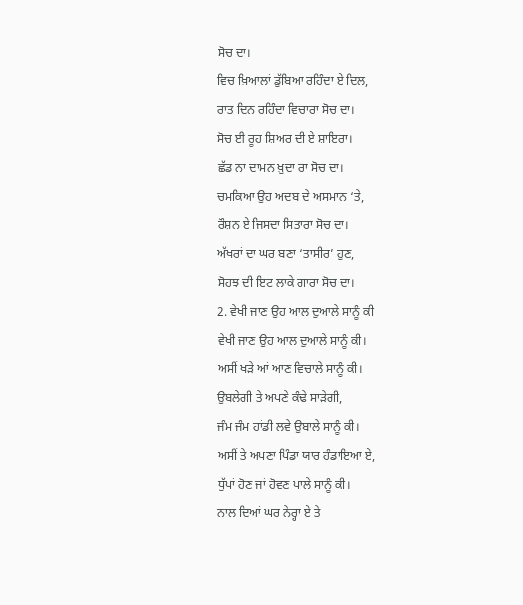ਸੋਚ ਦਾ।
ਵਿਚ ਖ਼ਿਆਲਾਂ ਡੁੱਬਿਆ ਰਹਿੰਦਾ ਏ ਦਿਲ,
ਰਾਤ ਦਿਨ ਰਹਿੰਦਾ ਵਿਚਾਰਾ ਸੋਚ ਦਾ।
ਸੋਚ ਈ ਰੂਹ ਸ਼ਿਅਰ ਦੀ ਏ ਸ਼ਾਇਰਾ।
ਛੱਡ ਨਾ ਦਾਮਨ ਖ਼ੁਦਾ ਰਾ ਸੋਚ ਦਾ।
ਚਮਕਿਆ ਉਹ ਅਦਬ ਦੇ ਅਸਮਾਨ ‘ਤੇ,
ਰੌਸ਼ਨ ਏ ਜਿਸਦਾ ਸਿਤਾਰਾ ਸੋਚ ਦਾ।
ਅੱਖਰਾਂ ਦਾ ਘਰ ਬਣਾ ‘ਤਾਸੀਰ’ ਹੁਣ,
ਸੋਹਝ ਦੀ ਇਟ ਲਾਕੇ ਗਾਰਾ ਸੋਚ ਦਾ।
2. ਵੇਖੀ ਜਾਣ ਉਹ ਆਲ ਦੁਆਲੇ ਸਾਨੂੰ ਕੀ
ਵੇਖੀ ਜਾਣ ਉਹ ਆਲ ਦੁਆਲੇ ਸਾਨੂੰ ਕੀ।
ਅਸੀਂ ਖੜੇ ਆਂ ਆਣ ਵਿਚਾਲੇ ਸਾਨੂੰ ਕੀ।
ਉਬਲੇਗੀ ਤੇ ਅਪਣੇ ਕੰਢੇ ਸਾੜੇਗੀ,
ਜੰਮ ਜੰਮ ਹਾਂਡੀ ਲਵੇ ਉਬਾਲੇ ਸਾਨੂੰ ਕੀ।
ਅਸੀਂ ਤੇ ਅਪਣਾ ਪਿੰਡਾ ਯਾਰ ਹੰਡਾਇਆ ਏ,
ਧੁੱਪਾਂ ਹੋਣ ਜਾਂ ਹੋਵਣ ਪਾਲੇ ਸਾਨੂੰ ਕੀ।
ਨਾਲ ਦਿਆਂ ਘਰ ਨੇਰ੍ਹਾ ਏ ਤੇ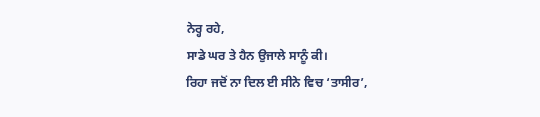ਨੇਰ੍ਹ ਰਹੇ,
ਸਾਡੇ ਘਰ ਤੇ ਹੈਨ ਉਜਾਲੇ ਸਾਨੂੰ ਕੀ।
ਰਿਹਾ ਜਦੋਂ ਨਾ ਦਿਲ ਈ ਸੀਨੇ ਵਿਚ ‘ਤਾਸੀਰ’,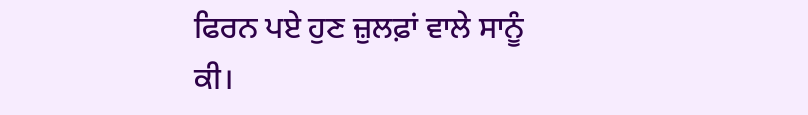ਫਿਰਨ ਪਏ ਹੁਣ ਜ਼ੁਲਫ਼ਾਂ ਵਾਲੇ ਸਾਨੂੰ ਕੀ।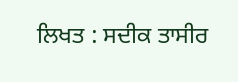ਲਿਖਤ : ਸਦੀਕ ਤਾਸੀਰ